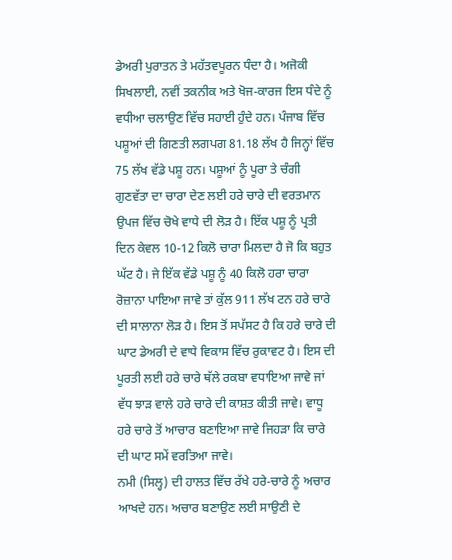ਡੇਅਰੀ ਪੁਰਾਤਨ ਤੇ ਮਹੱਤਵਪੂਰਨ ਧੰਦਾ ਹੈ। ਅਜੋਕੀ ਸਿਖਲਾਈ, ਨਵੀਂ ਤਕਨੀਕ ਅਤੇ ਖੋਜ-ਕਾਰਜ ਇਸ ਧੰਦੇ ਨੂੰ ਵਧੀਆ ਚਲਾਉਣ ਵਿੱਚ ਸਹਾਈ ਹੁੰਦੇ ਹਨ। ਪੰਜਾਬ ਵਿੱਚ ਪਸ਼ੂਆਂ ਦੀ ਗਿਣਤੀ ਲਗਪਗ 81.18 ਲੱਖ ਹੈ ਜਿਨ੍ਹਾਂ ਵਿੱਚ 75 ਲੱਖ ਵੱਡੇ ਪਸ਼ੂ ਹਨ। ਪਸ਼ੂਆਂ ਨੂੰ ਪੂਰਾ ਤੇ ਚੰਗੀ ਗੁਣਵੱਤਾ ਦਾ ਚਾਰਾ ਦੇਣ ਲਈ ਹਰੇ ਚਾਰੇ ਦੀ ਵਰਤਮਾਨ ਉਪਜ ਵਿੱਚ ਚੋਖੇ ਵਾਧੇ ਦੀ ਲੋੜ ਹੈ। ਇੱਕ ਪਸ਼ੂ ਨੂੰ ਪ੍ਰਤੀ ਦਿਨ ਕੇਵਲ 10-12 ਕਿਲੋ ਚਾਰਾ ਮਿਲਦਾ ਹੈ ਜੋ ਕਿ ਬਹੁਤ ਘੱਟ ਹੈ। ਜੇ ਇੱਕ ਵੱਡੇ ਪਸ਼ੂ ਨੂੰ 40 ਕਿਲੋ ਹਰਾ ਚਾਰਾ ਰੋਜ਼ਾਨਾ ਪਾਇਆ ਜਾਵੇ ਤਾਂ ਕੁੱਲ 911 ਲੱਖ ਟਨ ਹਰੇ ਚਾਰੇ ਦੀ ਸਾਲਾਨਾ ਲੋੜ ਹੈ। ਇਸ ਤੋਂ ਸਪੱਸਟ ਹੈ ਕਿ ਹਰੇ ਚਾਰੇ ਦੀ ਘਾਟ ਡੇਅਰੀ ਦੇ ਵਾਧੇ ਵਿਕਾਸ ਵਿੱਚ ਰੁਕਾਵਟ ਹੈ। ਇਸ ਦੀ ਪੂਰਤੀ ਲਈ ਹਰੇ ਚਾਰੇ ਥੱਲੇ ਰਕਬਾ ਵਧਾਇਆ ਜਾਵੇ ਜਾਂ ਵੱਧ ਝਾੜ ਵਾਲੇ ਹਰੇ ਚਾਰੇ ਦੀ ਕਾਸ਼ਤ ਕੀਤੀ ਜਾਵੇ। ਵਾਧੂ ਹਰੇ ਚਾਰੇ ਤੋਂ ਆਚਾਰ ਬਣਾਇਆ ਜਾਵੇ ਜਿਹੜਾ ਕਿ ਚਾਰੇ ਦੀ ਘਾਟ ਸਮੇਂ ਵਰਤਿਆ ਜਾਵੇ।
ਨਮੀ (ਸਿਲ੍ਹ) ਦੀ ਹਾਲਤ ਵਿੱਚ ਰੱਖੇ ਹਰੇ-ਚਾਰੇ ਨੂੰ ਅਚਾਰ ਆਖਦੇ ਹਨ। ਅਚਾਰ ਬਣਾਉਣ ਲਈ ਸਾਉਣੀ ਦੇ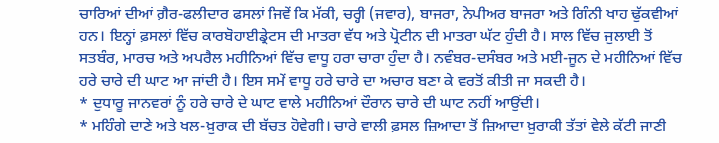ਚਾਰਿਆਂ ਦੀਆਂ ਗ਼ੈਰ-ਫਲੀਦਾਰ ਫਸਲਾਂ ਜਿਵੇਂ ਕਿ ਮੱਕੀ, ਚਰ੍ਹੀ (ਜਵਾਰ), ਬਾਜਰਾ, ਨੇਪੀਅਰ ਬਾਜਰਾ ਅਤੇ ਗਿੰਨੀ ਖਾਹ ਢੁੱਕਵੀਆਂ ਹਨ। ਇਨ੍ਹਾਂ ਫ਼ਸਲਾਂ ਵਿੱਚ ਕਾਰਬੋਹਾਈਡ੍ਰੇਟਸ ਦੀ ਮਾਤਰਾ ਵੱਧ ਅਤੇ ਪ੍ਰੋਟੀਨ ਦੀ ਮਾਤਰਾ ਘੱਟ ਹੁੰਦੀ ਹੈ। ਸਾਲ ਵਿੱਚ ਜੁਲਾਈ ਤੋਂ ਸਤਬੰਰ, ਮਾਰਚ ਅਤੇ ਅਪਰੈਲ ਮਹੀਨਿਆਂ ਵਿੱਚ ਵਾਧੂ ਹਰਾ ਚਾਰਾ ਹੁੰਦਾ ਹੈ। ਨਵੰਬਰ-ਦਸੰਬਰ ਅਤੇ ਮਈ-ਜੂਨ ਦੇ ਮਹੀਨਿਆਂ ਵਿੱਚ ਹਰੇ ਚਾਰੇ ਦੀ ਘਾਟ ਆ ਜਾਂਦੀ ਹੈ। ਇਸ ਸਮੇਂ ਵਾਧੂ ਹਰੇ ਚਾਰੇ ਦਾ ਅਚਾਰ ਬਣਾ ਕੇ ਵਰਤੋਂ ਕੀਤੀ ਜਾ ਸਕਦੀ ਹੈ।
* ਦੁਧਾਰੂ ਜਾਨਵਰਾਂ ਨੂੰ ਹਰੇ ਚਾਰੇ ਦੇ ਘਾਟ ਵਾਲੇ ਮਹੀਨਿਆਂ ਦੌਰਾਨ ਚਾਰੇ ਦੀ ਘਾਟ ਨਹੀਂ ਆਉਂਦੀ।
* ਮਹਿੰਗੇ ਦਾਣੇ ਅਤੇ ਖਲ-ਖ਼ੁਰਾਕ ਦੀ ਬੱਚਤ ਹੋਵੇਗੀ। ਚਾਰੇ ਵਾਲੀ ਫ਼ਸਲ ਜ਼ਿਆਦਾ ਤੋਂ ਜ਼ਿਆਦਾ ਖ਼ੁਰਾਕੀ ਤੱਤਾਂ ਵੇਲੇ ਕੱਟੀ ਜਾਣੀ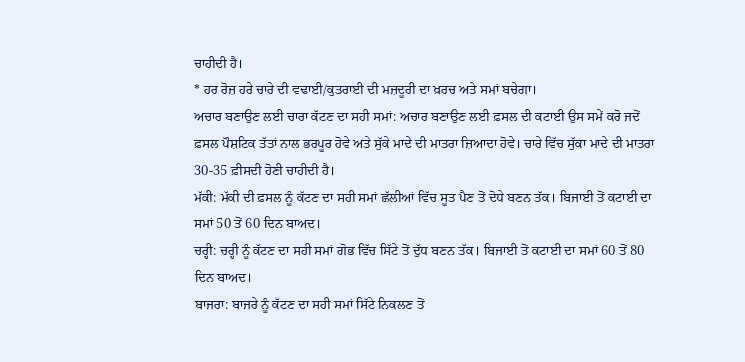ਚਾਹੀਦੀ ਹੈ।
* ਹਰ ਰੋਜ਼ ਹਰੇ ਚਾਰੇ ਦੀ ਵਢਾਈ/ਕੁਤਰਾਈ ਦੀ ਮਜ਼ਦੂਰੀ ਦਾ ਖ਼ਰਚ ਅਤੇ ਸਮਾਂ ਬਚੇਗਾ।
ਅਚਾਰ ਬਣਾਉਣ ਲਈ ਚਾਰਾ ਕੱਟਣ ਦਾ ਸਹੀ ਸਮਾਂ: ਅਚਾਰ ਬਣਾਉਣ ਲਈ ਫ਼ਸਲ ਦੀ ਕਟਾਈ ਉਸ ਸਮੇਂ ਕਰੋ ਜਦੋਂ ਫ਼ਸਲ ਪੌਸ਼ਟਿਕ ਤੱਤਾਂ ਨਾਲ ਭਰਪੂਰ ਹੋਵੇ ਅਤੇ ਸੁੱਕੇ ਮਾਦੇ ਦੀ ਮਾਤਰਾ ਜ਼ਿਆਦਾ ਹੋਵੇ। ਚਾਰੇ ਵਿੱਚ ਸੁੱਕਾ ਮਾਦੇ ਦੀ ਮਾਤਰਾ 30-35 ਫ਼ੀਸਦੀ ਹੋਣੀ ਚਾਹੀਦੀ ਹੈ।
ਮੱਕੀ: ਮੱਕੀ ਦੀ ਫ਼ਸਲ ਨੂੰ ਕੱਟਣ ਦਾ ਸਹੀ ਸਮਾਂ ਛੱਲੀਆਂ ਵਿੱਚ ਸੂਤ ਪੈਣ ਤੋਂ ਦੋਧੇ ਬਣਨ ਤੱਕ। ਬਿਜਾਈ ਤੋਂ ਕਟਾਈ ਦਾ ਸਮਾਂ 50 ਤੋਂ 60 ਦਿਨ ਬਾਅਦ।
ਚਰ੍ਹੀ: ਚਰ੍ਹੀ ਨੂੰ ਕੱਟਣ ਦਾ ਸਹੀ ਸਮਾਂ ਗੋਭ ਵਿੱਚ ਸਿੱਟੇ ਤੋਂ ਦੁੱਧ ਬਣਨ ਤੱਕ। ਬਿਜਾਈ ਤੋਂ ਕਟਾਈ ਦਾ ਸਮਾਂ 60 ਤੋਂ 80 ਦਿਨ ਬਾਅਦ।
ਬਾਜਰਾ: ਬਾਜਰੇ ਨੂੰ ਕੱਟਣ ਦਾ ਸਹੀ ਸਮਾਂ ਸਿੱਟੇ ਨਿਕਲਣ ਤੋਂ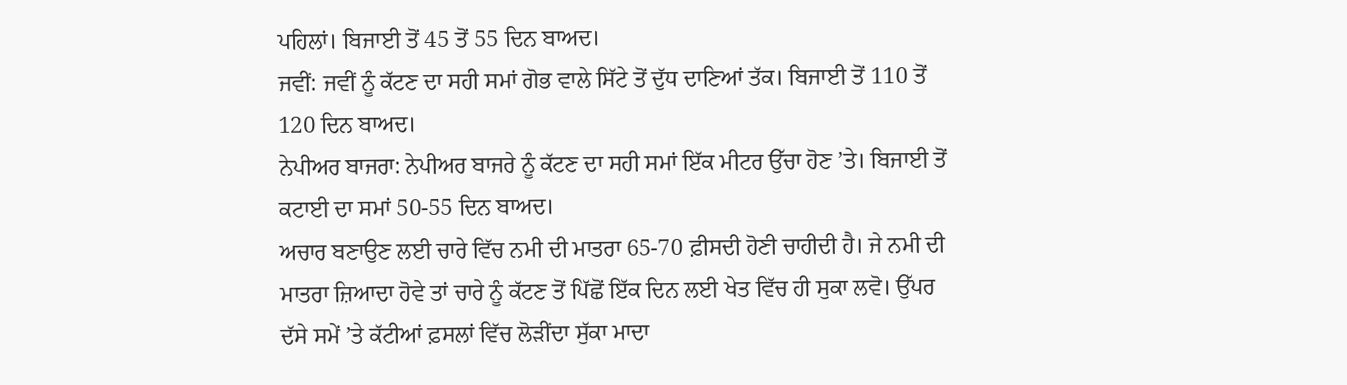ਪਹਿਲਾਂ। ਬਿਜਾਈ ਤੋਂ 45 ਤੋਂ 55 ਦਿਨ ਬਾਅਦ।
ਜਵੀਂ: ਜਵੀਂ ਨੂੰ ਕੱਟਣ ਦਾ ਸਹੀ ਸਮਾਂ ਗੋਭ ਵਾਲੇ ਸਿੱਟੇ ਤੋਂ ਦੁੱਧ ਦਾਣਿਆਂ ਤੱਕ। ਬਿਜਾਈ ਤੋਂ 110 ਤੋਂ 120 ਦਿਨ ਬਾਅਦ।
ਨੇਪੀਅਰ ਬਾਜਰਾ: ਨੇਪੀਅਰ ਬਾਜਰੇ ਨੂੰ ਕੱਟਣ ਦਾ ਸਹੀ ਸਮਾਂ ਇੱਕ ਮੀਟਰ ਉੱਚਾ ਹੋਣ ’ਤੇ। ਬਿਜਾਈ ਤੋਂ ਕਟਾਈ ਦਾ ਸਮਾਂ 50-55 ਦਿਨ ਬਾਅਦ।
ਅਚਾਰ ਬਣਾਉਣ ਲਈ ਚਾਰੇ ਵਿੱਚ ਨਮੀ ਦੀ ਮਾਤਰਾ 65-70 ਫ਼ੀਸਦੀ ਹੋਣੀ ਚਾਹੀਦੀ ਹੈ। ਜੇ ਨਮੀ ਦੀ ਮਾਤਰਾ ਜ਼ਿਆਦਾ ਹੋਵੇ ਤਾਂ ਚਾਰੇ ਨੂੰ ਕੱਟਣ ਤੋਂ ਪਿੱਛੋਂ ਇੱਕ ਦਿਨ ਲਈ ਖੇਤ ਵਿੱਚ ਹੀ ਸੁਕਾ ਲਵੋ। ਉੱਪਰ ਦੱਸੇ ਸਮੇਂ ’ਤੇ ਕੱਟੀਆਂ ਫ਼ਸਲਾਂ ਵਿੱਚ ਲੋੜੀਂਦਾ ਸੁੱਕਾ ਮਾਦਾ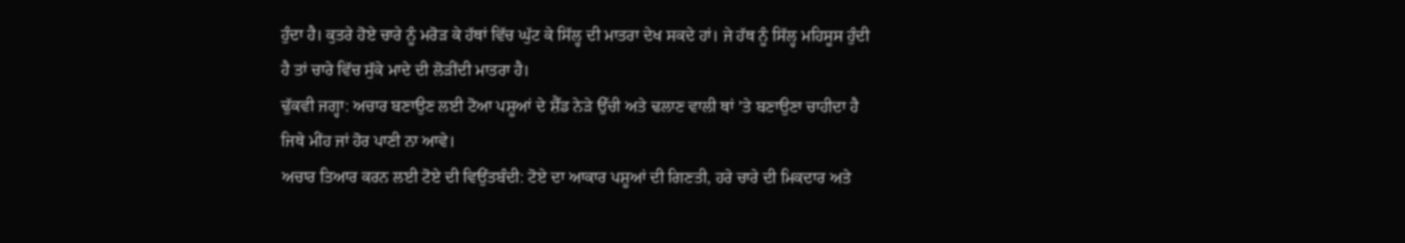ਹੁੰਦਾ ਹੈ। ਕੁਤਰੇ ਹੋਏ ਚਾਰੇ ਨੂੰ ਮਰੋੜ ਕੇ ਹੱਥਾਂ ਵਿੱਚ ਘੁੱਟ ਕੇ ਸਿੱਲ੍ਹ ਦੀ ਮਾਤਰਾ ਦੇਖ ਸਕਦੇ ਹਾਂ। ਜੇ ਹੱਥ ਨੂੰ ਸਿੱਲ੍ਹ ਮਹਿਸੂਸ ਹੁੰਦੀ ਹੈ ਤਾਂ ਚਾਰੇ ਵਿੱਚ ਸੁੱਕੇ ਮਾਦੇ ਦੀ ਲੋੜੀਂਦੀ ਮਾਤਰਾ ਹੈ।
ਢੁੱਕਵੀ ਜਗ੍ਹਾ: ਅਚਾਰ ਬਣਾਉਣ ਲਈ ਟੋਆ ਪਸ਼ੂਆਂ ਦੇ ਸ਼ੈੱਡ ਨੇੜੇ ਉੱਚੀ ਅਤੇ ਢਲਾਣ ਵਾਲੀ ਥਾਂ ’ਤੇ ਬਣਾਉਣਾ ਚਾਹੀਦਾ ਹੈ ਜਿਥੇ ਮੀਂਹ ਜਾਂ ਹੋਰ ਪਾਣੀ ਨਾ ਆਵੇ।
ਅਚਾਰ ਤਿਆਰ ਕਰਨ ਲਈ ਟੋਏ ਦੀ ਵਿਉਂਤਬੰਦੀ: ਟੋਏ ਦਾ ਆਕਾਰ ਪਸ਼ੂਆਂ ਦੀ ਗਿਣਤੀ, ਹਰੇ ਚਾਰੇ ਦੀ ਮਿਕਦਾਰ ਅਤੇ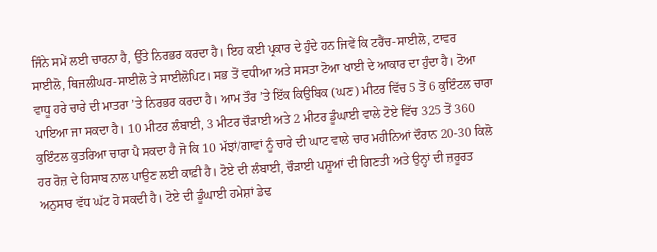ਜਿੰਨੇ ਸਮੇਂ ਲਈ ਚਾਰਨਾ ਹੈ, ਉੱਤੇ ਨਿਰਭਰ ਕਰਦਾ ਹੈ। ਇਹ ਕਈ ਪ੍ਰਕਾਰ ਦੇ ਹੁੰਦੇ ਹਨ ਜਿਵੇਂ ਕਿ ਟਰੈਂਚ-ਸਾਈਲੋ, ਟਾਵਰ ਸਾਈਲੋ, ਥਿਜਲੀਘਰ-ਸਾਈਲੋ ਤੇ ਸਾਈਲੋਪਿਟ। ਸਭ ਤੋਂ ਵਧੀਆ ਅਤੇ ਸਸਤਾ ਟੋਆ ਖਾਈ ਦੇ ਆਕਾਰ ਦਾ ਹੁੰਦਾ ਹੈ। ਟੋਆ ਵਾਧੂ ਹਰੇ ਚਾਰੇ ਦੀ ਮਾਤਰਾ ’ਤੇ ਨਿਰਭਰ ਕਰਦਾ ਹੈ। ਆਮ ਤੌਰ ’ਤੇ ਇੱਕ ਕਿਉਬਿਕ (ਘਣ) ਮੀਟਰ ਵਿੱਚ 5 ਤੋਂ 6 ਕੁਇੰਟਲ ਚਾਰਾ ਪਾਇਆ ਜਾ ਸਕਦਾ ਹੈ। 10 ਮੀਟਰ ਲੰਬਾਈ, 3 ਮੀਟਰ ਚੌੜਾਈ ਅਤੇ 2 ਮੀਟਰ ਡੂੰਘਾਈ ਵਾਲੇ ਟੋਏ ਵਿੱਚ 325 ਤੋਂ 360 ਕੁਇੰਟਲ ਕੁਤਰਿਆ ਚਾਰਾ ਪੈ ਸਕਦਾ ਹੈ ਜੋ ਕਿ 10 ਮੱਝਾਂ/ਗਾਵਾਂ ਨੂੰ ਚਾਰੇ ਦੀ ਘਾਟ ਵਾਲੇ ਚਾਰ ਮਹੀਨਿਆਂ ਦੌਰਾਨ 20-30 ਕਿਲੋ ਹਰ ਰੋਜ਼ ਦੇ ਹਿਸਾਬ ਨਾਲ ਪਾਉਣ ਲਈ ਕਾਫ਼ੀ ਹੈ। ਟੋਏ ਦੀ ਲੰਬਾਈ, ਚੌੜਾਈ ਪਸ਼ੂਆਂ ਦੀ ਗਿਣਤੀ ਅਤੇ ਉਨ੍ਹਾਂ ਦੀ ਜ਼ਰੂਰਤ ਅਨੁਸਾਰ ਵੱਧ ਘੱਟ ਹੋ ਸਕਦੀ ਹੈ। ਟੋਏ ਦੀ ਡੂੰਘਾਈ ਹਮੇਸ਼ਾਂ ਡੇਢ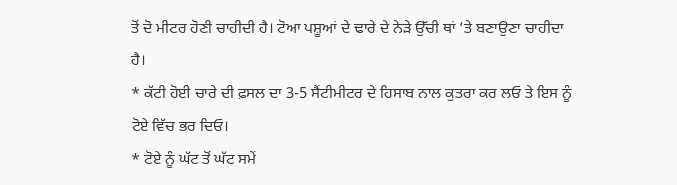ਤੋਂ ਦੋ ਮੀਟਰ ਹੋਣੀ ਚਾਹੀਦੀ ਹੈ। ਟੋਆ ਪਸ਼ੂਆਂ ਦੇ ਢਾਰੇ ਦੇ ਨੇੜੇ ਉੱਚੀ ਥਾਂ ’ਤੇ ਬਣਾਉਣਾ ਚਾਹੀਦਾ ਹੈ।
* ਕੱਟੀ ਹੋਈ ਚਾਰੇ ਦੀ ਫ਼ਸਲ ਦਾ 3-5 ਸੈਂਟੀਮੀਟਰ ਦੇ ਹਿਸਾਬ ਨਾਲ ਕੁਤਰਾ ਕਰ ਲਓ ਤੇ ਇਸ ਨੂੰ ਟੋਏ ਵਿੱਚ ਭਰ ਦਿਓ।
* ਟੋਏ ਨੂੰ ਘੱਟ ਤੋਂ ਘੱਟ ਸਮੇਂ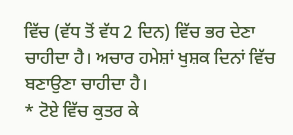ਵਿੱਚ (ਵੱਧ ਤੋਂ ਵੱਧ 2 ਦਿਨ) ਵਿੱਚ ਭਰ ਦੇਣਾ ਚਾਹੀਦਾ ਹੈ। ਅਚਾਰ ਹਮੇਸ਼ਾਂ ਖੁਸ਼ਕ ਦਿਨਾਂ ਵਿੱਚ ਬਣਾਉਣਾ ਚਾਹੀਦਾ ਹੈ।
* ਟੋਏ ਵਿੱਚ ਕੁਤਰ ਕੇ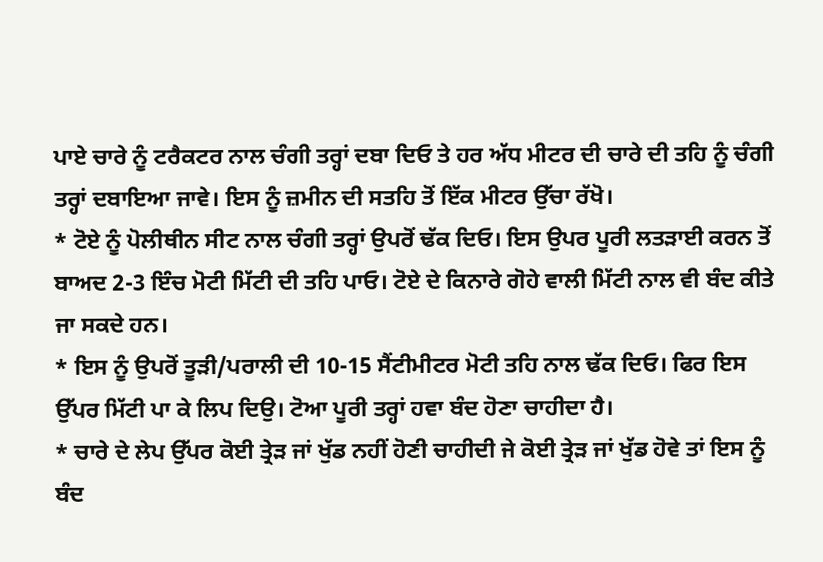ਪਾਏ ਚਾਰੇ ਨੂੰ ਟਰੈਕਟਰ ਨਾਲ ਚੰਗੀ ਤਰ੍ਹਾਂ ਦਬਾ ਦਿਓ ਤੇ ਹਰ ਅੱਧ ਮੀਟਰ ਦੀ ਚਾਰੇ ਦੀ ਤਹਿ ਨੂੰ ਚੰਗੀ ਤਰ੍ਹਾਂ ਦਬਾਇਆ ਜਾਵੇ। ਇਸ ਨੂੰ ਜ਼ਮੀਨ ਦੀ ਸਤਹਿ ਤੋਂ ਇੱਕ ਮੀਟਰ ਉੱਚਾ ਰੱਖੋ।
* ਟੋਏ ਨੂੰ ਪੋਲੀਥੀਨ ਸੀਟ ਨਾਲ ਚੰਗੀ ਤਰ੍ਹਾਂ ਉਪਰੋਂ ਢੱਕ ਦਿਓ। ਇਸ ਉਪਰ ਪੂਰੀ ਲਤੜਾਈ ਕਰਨ ਤੋਂ ਬਾਅਦ 2-3 ਇੰਚ ਮੋਟੀ ਮਿੱਟੀ ਦੀ ਤਹਿ ਪਾਓ। ਟੋਏ ਦੇ ਕਿਨਾਰੇ ਗੋਹੇ ਵਾਲੀ ਮਿੱਟੀ ਨਾਲ ਵੀ ਬੰਦ ਕੀਤੇ ਜਾ ਸਕਦੇ ਹਨ।
* ਇਸ ਨੂੰ ਉਪਰੋਂ ਤੂੜੀ/ਪਰਾਲੀ ਦੀ 10-15 ਸੈਂਟੀਮੀਟਰ ਮੋਟੀ ਤਹਿ ਨਾਲ ਢੱਕ ਦਿਓ। ਫਿਰ ਇਸ ਉੱਪਰ ਮਿੱਟੀ ਪਾ ਕੇ ਲਿਪ ਦਿਉ। ਟੋਆ ਪੂਰੀ ਤਰ੍ਹਾਂ ਹਵਾ ਬੰਦ ਹੋਣਾ ਚਾਹੀਦਾ ਹੈ।
* ਚਾਰੇ ਦੇ ਲੇਪ ਉੱਪਰ ਕੋਈ ਤ੍ਰੇੜ ਜਾਂ ਖੁੱਡ ਨਹੀਂ ਹੋਣੀ ਚਾਹੀਦੀ ਜੇ ਕੋਈ ਤ੍ਰੇੜ ਜਾਂ ਖੁੱਡ ਹੋਵੇ ਤਾਂ ਇਸ ਨੂੰ ਬੰਦ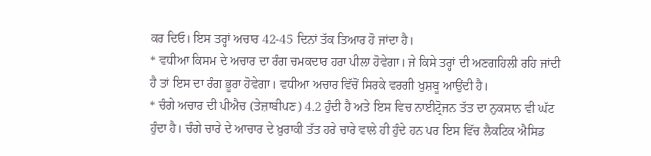ਕਰ ਦਿਓ। ਇਸ ਤਰ੍ਹਾਂ ਅਚਾਰ 42-45 ਦਿਨਾਂ ਤੱਕ ਤਿਆਰ ਹੋ ਜਾਂਦਾ ਹੈ।
* ਵਧੀਆ ਕਿਸਮ ਦੇ ਅਚਾਰ ਦਾ ਰੰਗ ਚਮਕਦਾਰ ਹਰਾ ਪੀਲਾ ਹੋਵੇਗਾ। ਜੇ ਕਿਸੇ ਤਰ੍ਹਾਂ ਦੀ ਅਣਗਹਿਲੀ ਰਹਿ ਜਾਂਦੀ ਹੈ ਤਾਂ ਇਸ ਦਾ ਰੰਗ ਭੂਰਾ ਹੋਵੇਗਾ। ਵਧੀਆ ਅਚਾਰ ਵਿੱਚੋਂ ਸਿਰਕੇ ਵਰਗੀ ਖੁਸ਼ਬੂ ਆਉਂਦੀ ਹੈ।
* ਚੰਗੇ ਅਚਾਰ ਦੀ ਪੀਐਚ (ਤੇਜ਼ਾਬੀਪਣ) 4.2 ਹੁੰਦੀ ਹੈ ਅਤੇ ਇਸ ਵਿਚ ਨਾਈਟ੍ਰੋਜਨ ਤੱਤ ਦਾ ਨੁਕਸਾਨ ਵੀ ਘੱਟ ਹੁੰਦਾ ਹੈ। ਚੰਗੇ ਚਾਰੇ ਦੇ ਆਚਾਰ ਦੇ ਖ਼ੁਰਾਕੀ ਤੱਤ ਹਰੇ ਚਾਰੇ ਵਾਲੇ ਹੀ ਹੁੰਦੇ ਹਨ ਪਰ ਇਸ ਵਿੱਚ ਲੈਕਟਿਕ ਐਸਿਡ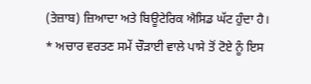(ਤੇਜ਼ਾਬ) ਜ਼ਿਆਦਾ ਅਤੇ ਬਿਊਟੇਰਿਕ ਐਸਿਡ ਘੱਟ ਹੁੰਦਾ ਹੈ।
* ਅਚਾਰ ਵਰਤਣ ਸਮੇਂ ਚੌੜਾਈ ਵਾਲੇ ਪਾਸੇ ਤੋਂ ਟੋਏ ਨੂੰ ਇਸ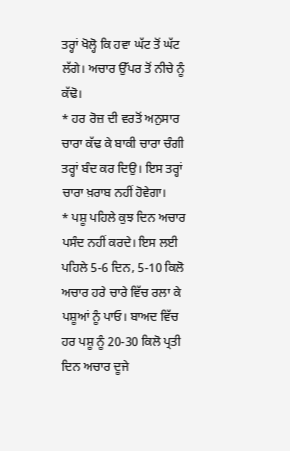ਤਰ੍ਹਾਂ ਖੋਲ੍ਹੋ ਕਿ ਹਵਾ ਘੱਟ ਤੋਂ ਘੱਟ ਲੱਗੇ। ਅਚਾਰ ਉੱਪਰ ਤੋਂ ਨੀਚੇ ਨੂੰ ਕੱਢੋ।
* ਹਰ ਰੋਜ਼ ਦੀ ਵਰਤੋਂ ਅਨੁਸਾਰ ਚਾਰਾ ਕੱਢ ਕੇ ਬਾਕੀ ਚਾਰਾ ਚੰਗੀ ਤਰ੍ਹਾਂ ਬੰਦ ਕਰ ਦਿਉ। ਇਸ ਤਰ੍ਹਾਂ ਚਾਰਾ ਖ਼ਰਾਬ ਨਹੀਂ ਹੋਵੇਗਾ।
* ਪਸ਼ੂ ਪਹਿਲੇ ਕੁਝ ਦਿਨ ਅਚਾਰ ਪਸੰਦ ਨਹੀਂ ਕਰਦੇ। ਇਸ ਲਈ ਪਹਿਲੇ 5-6 ਦਿਨ, 5-10 ਕਿਲੋ ਅਚਾਰ ਹਰੇ ਚਾਰੇ ਵਿੱਚ ਰਲਾ ਕੇ ਪਸ਼ੂਆਂ ਨੂੰ ਪਾਓ। ਬਾਅਦ ਵਿੱਚ ਹਰ ਪਸ਼ੂ ਨੂੰ 20-30 ਕਿਲੋ ਪ੍ਰਤੀ ਦਿਨ ਅਚਾਰ ਦੂਜੇ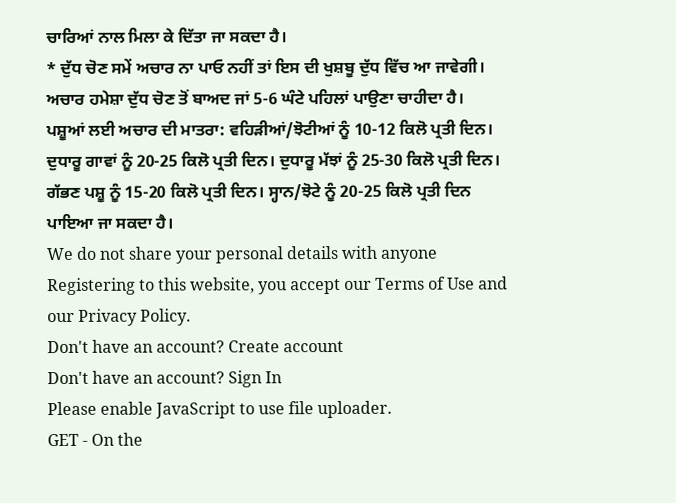ਚਾਰਿਆਂ ਨਾਲ ਮਿਲਾ ਕੇ ਦਿੱਤਾ ਜਾ ਸਕਦਾ ਹੈ।
* ਦੁੱਧ ਚੋਣ ਸਮੇਂ ਅਚਾਰ ਨਾ ਪਾਓ ਨਹੀਂ ਤਾਂ ਇਸ ਦੀ ਖੁਸ਼ਬੂ ਦੁੱਧ ਵਿੱਚ ਆ ਜਾਵੇਗੀ। ਅਚਾਰ ਹਮੇਸ਼ਾ ਦੁੱਧ ਚੋਣ ਤੋਂ ਬਾਅਦ ਜਾਂ 5-6 ਘੰਟੇ ਪਹਿਲਾਂ ਪਾਉਣਾ ਚਾਹੀਦਾ ਹੈ।
ਪਸ਼ੂਆਂ ਲਈ ਅਚਾਰ ਦੀ ਮਾਤਰਾ: ਵਹਿੜੀਆਂ/ਝੋਟੀਆਂ ਨੂੰ 10-12 ਕਿਲੋ ਪ੍ਰਤੀ ਦਿਨ। ਦੁਧਾਰੂ ਗਾਵਾਂ ਨੂੰ 20-25 ਕਿਲੋ ਪ੍ਰਤੀ ਦਿਨ। ਦੁਧਾਰੂ ਮੱਝਾਂ ਨੂੰ 25-30 ਕਿਲੋ ਪ੍ਰਤੀ ਦਿਨ। ਗੱਭਣ ਪਸ਼ੂ ਨੂੰ 15-20 ਕਿਲੋ ਪ੍ਰਤੀ ਦਿਨ। ਸ੍ਹਾਨ/ਝੋਟੇ ਨੂੰ 20-25 ਕਿਲੋ ਪ੍ਰਤੀ ਦਿਨ ਪਾਇਆ ਜਾ ਸਕਦਾ ਹੈ।
We do not share your personal details with anyone
Registering to this website, you accept our Terms of Use and our Privacy Policy.
Don't have an account? Create account
Don't have an account? Sign In
Please enable JavaScript to use file uploader.
GET - On the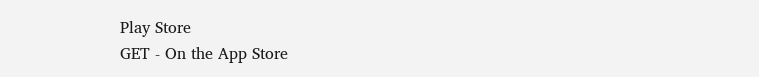Play Store
GET - On the App Store